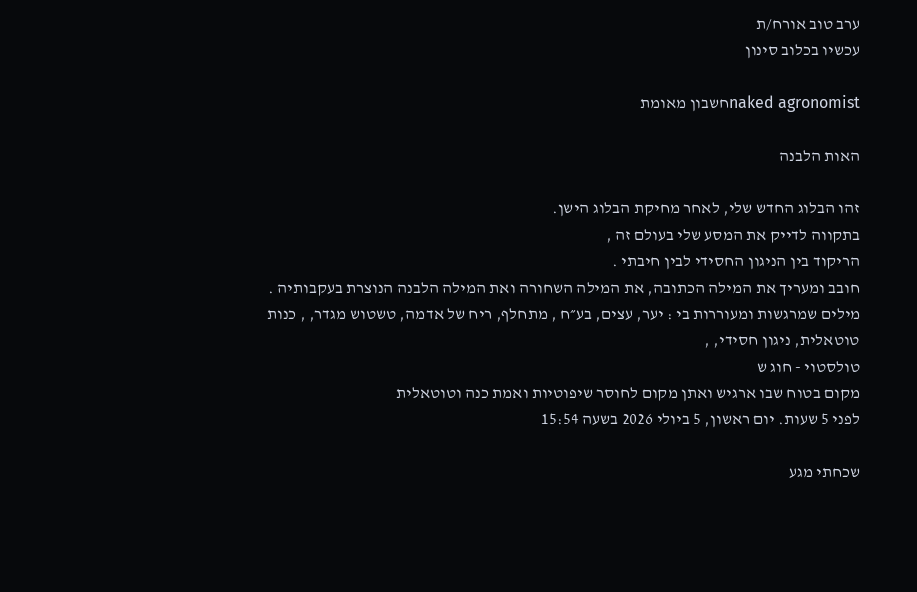ערב טוב אורח/ת
עכשיו בכלוב סינון

naked agronomistחשבון מאומת

האות הלבנה

זהו הבלוג החדש שלי, לאחר מחיקת הבלוג הישן.
בתקווה לדייק את המסע שלי בעולם זה ,
הריקוד בין הניגון החסידי לבין חיבתי .
חובב ומעריך את המילה הכתובה, את המילה השחורה ואת המילה הלבנה הנוצרת בעקבותיה .
מילים שמרגשות ומעוררות בי : יער, עצים, בע״ח , מתחלף, ריח של אדמה, טשטוש מגדר, , כנות טוטאלית, ניגון חסידי, ,
טולסטוי - חוג ש
מקום בטוח שבו ארגיש ואתן מקום לחוסר שיפוטיות ואמת כנה וטוטאלית
לפני 5 שעות. יום ראשון, 5 ביולי 2026 בשעה 15:54

שכחתי מגע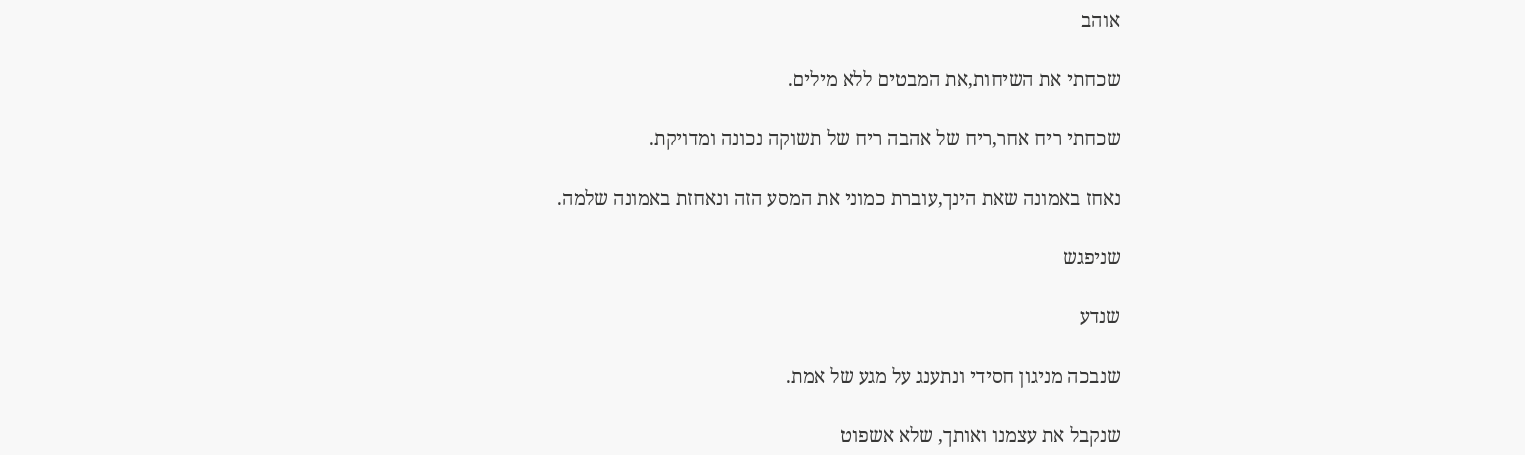אוהב

שכחתי את השיחות,את המבטים ללא מילים.

שכחתי ריח אחר,ריח של אהבה ריח של תשוקה נכונה ומדויקת.

נאחז באמונה שאת הינך,עוברת כמוני את המסע הזה ונאחזת באמונה שלמה.

שניפגש

שנדע

שנבכה מניגון חסידי ונתענג על מגע של אמת.

שנקבל את עצמנו ואותך, שלא אשפוט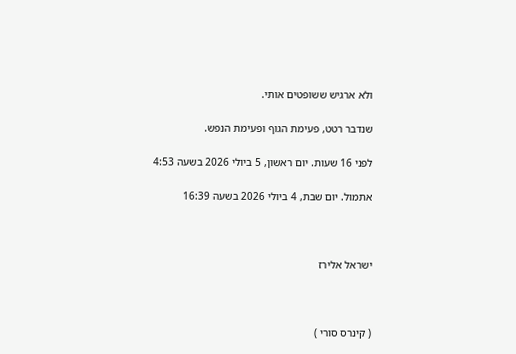ולא ארגיש ששופטים אותי.

שנדבר רטט, פעימת הגוף ופעימת הנפש.

לפני 16 שעות. יום ראשון, 5 ביולי 2026 בשעה 4:53

אתמול. יום שבת, 4 ביולי 2026 בשעה 16:39



ישראל אלירז



( קינרס סורי )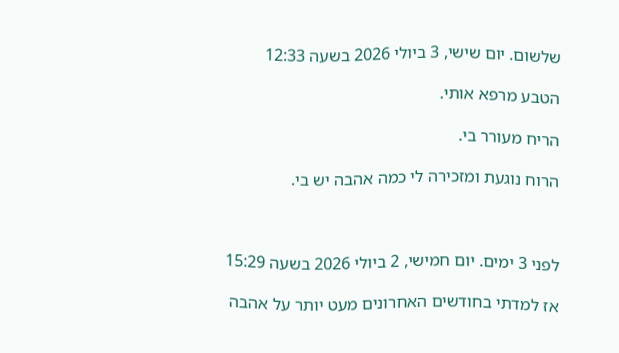שלשום. יום שישי, 3 ביולי 2026 בשעה 12:33

הטבע מרפא אותי.

הריח מעורר בי.

הרוח נוגעת ומזכירה לי כמה אהבה יש בי.



לפני 3 ימים. יום חמישי, 2 ביולי 2026 בשעה 15:29

אז למדתי בחודשים האחרונים מעט יותר על אהבה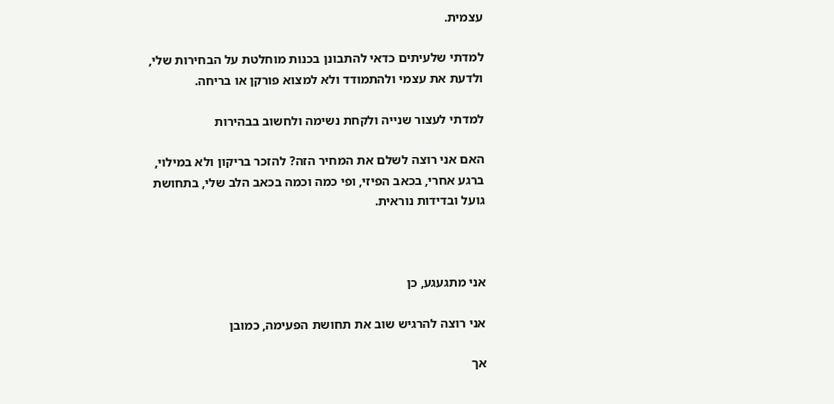עצמית.

למדתי שלעיתים כדאי להתבונן בכנות מוחלטת על הבחירות שלי, ולדעת את עצמי ולהתמודד ולא למצוא פורקן או בריחה.

למדתי לעצור שנייה ולקחת נשימה ולחשוב בבהירות

האם אני רוצה לשלם את המחיר הזה? להזכר בריקון ולא במילוי, ברגע אחרי, בכאב הפיזי, ופי כמה וכמה בכאב הלב שלי, בתחושת גועל ובדידות נוראית.



אני מתגעגע, כן

אני רוצה להרגיש שוב את תחושת הפעימה, כמובן

אך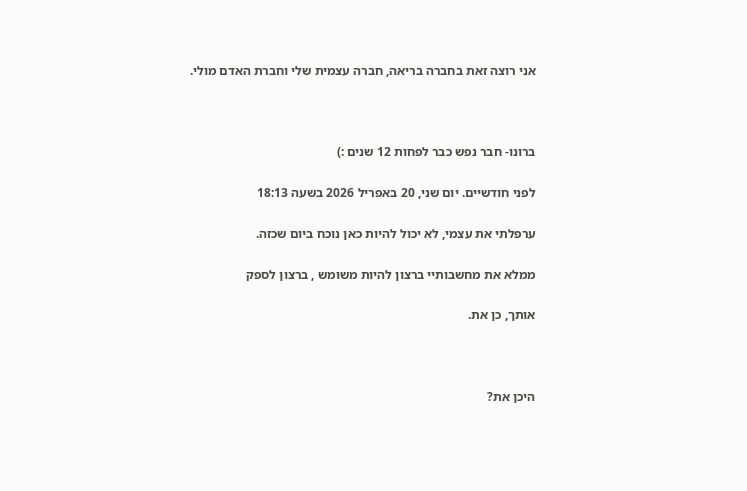אני רוצה זאת בחברה בריאה, חברה עצמית שלי וחברת האדם מולי.



ברונו- חבר נפש כבר לפחות 12 שנים :)

לפני חודשיים. יום שני, 20 באפריל 2026 בשעה 18:13

ערפלתי את עצמי, לא יכול להיות כאן נוכח ביום שכזה.

ממלא את מחשבותיי ברצון להיות משומש , ברצון לספק

אותך, כן את.



היכן את?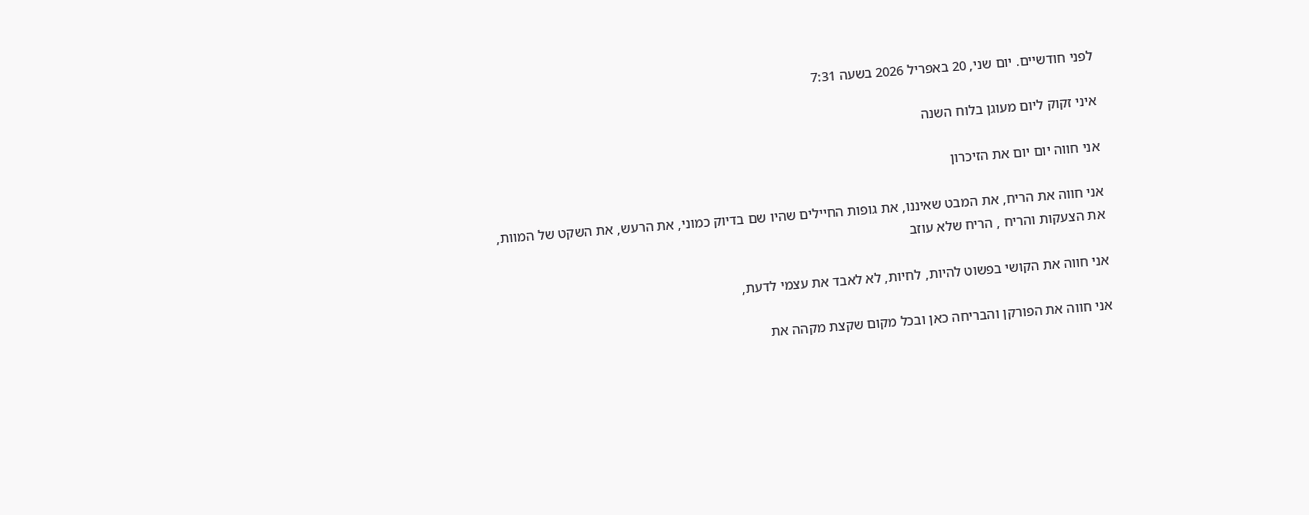לפני חודשיים. יום שני, 20 באפריל 2026 בשעה 7:31

איני זקוק ליום מעוגן בלוח השנה

אני חווה יום יום את הזיכרון

אני חווה את הריח, את המבט שאיננו, את גופות החיילים שהיו שם בדיוק כמוני, את הרעש, את השקט של המוות, את הצעקות והריח , הריח שלא עוזב

אני חווה את הקושי בפשוט להיות, לחיות, לא לאבד את עצמי לדעת,

אני חווה את הפורקן והבריחה כאן ובכל מקום שקצת מקהה את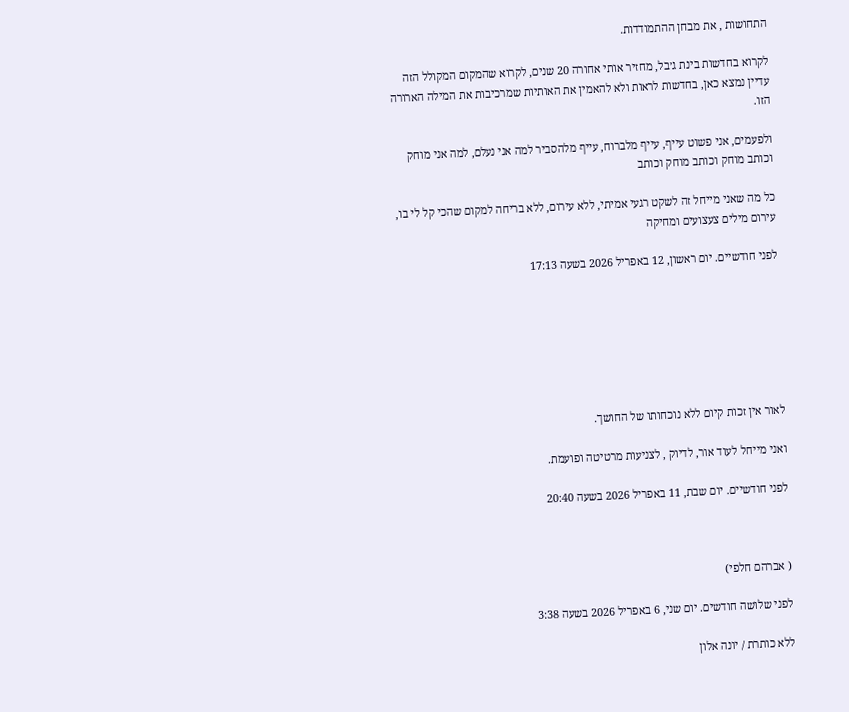התחושות , את מבחן ההתמודדות.

לקרוא בחדשות בינת ג׳בל, מחזיר אותי אחורה 20 שנים, לקרוא שהמקום המקולל הזה עדיין נמצא כאן, בחדשות לראות ולא להאמין את האותיות שמרכיבות את המילה הארורה הזו.

ולפעמים, אני פשוט עייף, עייף מלברוח, עייף מלהסביר למה אני נעלם, למה אני מוחק וכותב מוחק וכותב מוחק וכותב

כל מה שאני מייחל זה לשקט רגעי אמיתי, ללא עירום, ללא בריחה למקום שהכי קל לי בו, עירום מילים צעצועים ומחיקה

לפני חודשיים. יום ראשון, 12 באפריל 2026 בשעה 17:13







לאור אין זכות קיום ללא נוכחותו של החושך.

ואני מייחל לעוד אור, לדיוק , לצניעות מרטיטה ופועמת.

לפני חודשיים. יום שבת, 11 באפריל 2026 בשעה 20:40



( אברהם חלפי)

לפני שלושה חודשים. יום שני, 6 באפריל 2026 בשעה 3:38

ללא כותרת / יונה אלון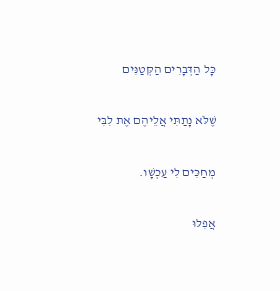כָּל הַדְּבָרִים הַקְּטַנִּים

שֶׁלֹּא נָתַתִּי אֲלֵיהֶם אֶת לִבִּי

מְחַכִּים לִי עַכְשָׁו.

אֲפִלּוּ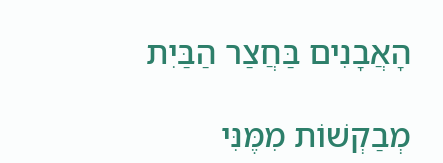הָאֲבָנִים בַּחֲצַר הַבַּיִת

מְבַקְשׁוֹת מִמֶּנִּי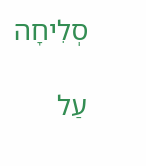סְלִיחָה

עַל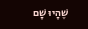שֶׁהָיוּ שָׁם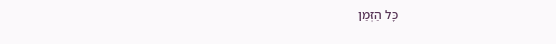כָּל הַזְּמַן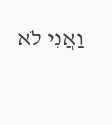וַאֲנִי לֹא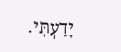יָדַעְתִּי.